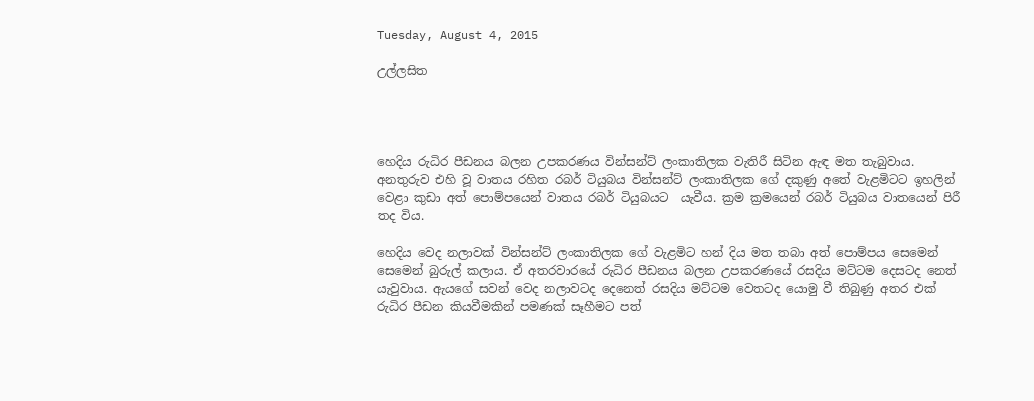Tuesday, August 4, 2015

උල්ලසිත




හෙදිය රුධිර පීඩනය බලන උපකරණය වින්සන්ට් ලංකාතිලක වැතිරී සිටින ඇඳ මත තැබුවාය. අනතුරුව එහි වූ වාතය රහිත රබර් ටියුබය වින්සන්ට් ලංකාතිලක ගේ දකුණු අතේ වැළමිටට ඉහලින් වෙළා කුඩා අත් පොම්පයෙන් වාතය රබර් ටියුබයට  යැවීය. ක්‍රම ක්‍රමයෙන් රබර් ටියුබය වාතයෙන් පිරී තද විය.

හෙදිය වෙද නලාවක් වින්සන්ට් ලංකාතිලක ගේ වැළමිට හන් දිය මත තබා අත් පොම්පය සෙමෙන් සෙමෙන් බුරුල් කලාය. ඒ අතරවාරයේ රුධිර පීඩනය බලන උපකරණයේ රසදිය මට්ටම දෙසටද නෙත් යැවුවාය. ඇයගේ සවන් වෙද නලාවටද දෙනෙත් රසදිය මට්ටම වෙතටද යොමු වී තිබුණු අතර එක් රුධිර පීඩන කියවීමකින් පමණක් සෑහීමට පත්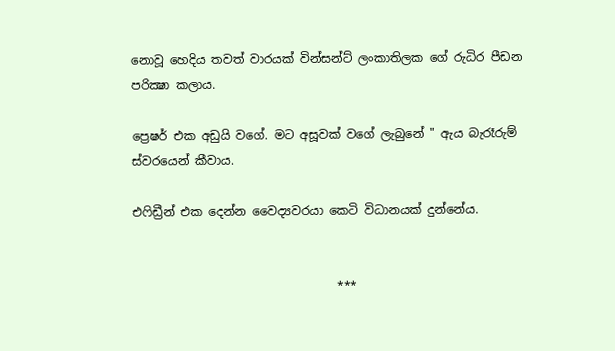නොවූ හෙදිය තවත් වාරයක් වින්සන්ට් ලංකාතිලක ගේ රුධිර පීඩන පරික්‍ෂා කලාය.

ප්‍රෙෂර් එක අඩුයි වගේ. මට අසූවක් වගේ ලැබුනේ " ඇය බැරෑරුම් ස්වරයෙන් කීවාය.

එෆිඩ්‍රීන් එක දෙන්න වෛද්‍යවරයා කෙටි විධානයක් දුන්නේය.


                                  ***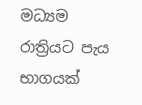මධ්‍යම රාත්‍රියට පැය භාගයක්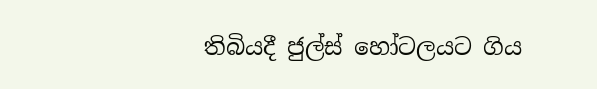තිබියදී ජුල්ස් හෝටලයට ගිය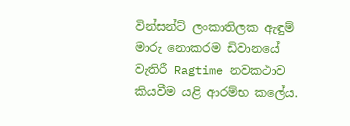වින්සන්ට් ලංකාතිලක ඇඳුම් මාරු නොකරම ඩිවානයේ වැතිරී Ragtime නවකථාව කියවීම යළි ආරම්භ කලේය.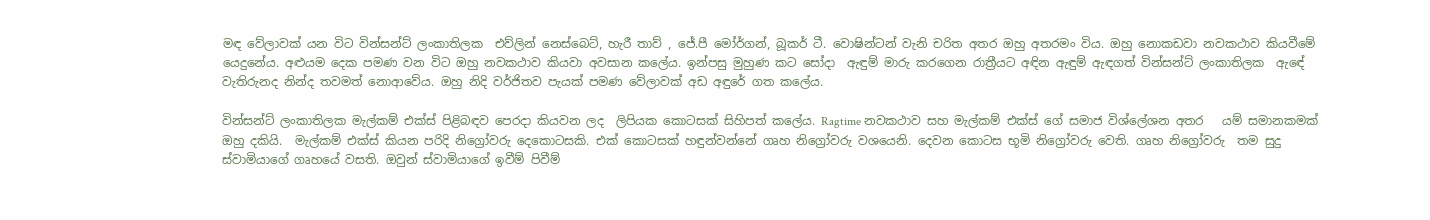මඳ වේලාවක් යන විට වින්සන්ට් ලංකාතිලක  එව්ලින් නෙස්බෙට්, හැරී තාව් , ජේ.පී මෝර්ගන්, බූකර් ටී. වොෂින්ටන් වැනි චරිත අතර ඔහු අතරමං විය. ඔහු නොකඩවා නවකථාව කියවීමේ යෙදුනේය. අළුයම දෙක පමණ වන විට ඔහු නවකථාව කියවා අවසාන කලේය. ඉන්පසු මුහුණ කට සෝදා  ඇඳුම් මාරු කරගෙන රාත්‍රීයට අඳින ඇඳුම් ඇඳගත් වින්සන්ට් ලංකාතිලක  ඇඳේ වැතිරුනද නින්ද තවමත් නොආවේය. ඔහු නිදි වර්ජිතව පැයක් පමණ වේලාවක් අඩ අඳුරේ ගත කලේය.

වින්සන්ට් ලංකාතිලක මැල්කම් එක්ස් පිළිබඳව පෙරදා කියවන ලද  ලිපියක කොටසක් සිහිපත් කලේය. Ragtime නවකථාව සහ මැල්කම් එක්ස් ගේ සමාජ විශ්ලේශන අතර   යම් සමානකමක් ඔහු දකියි.  මැල්කම් එක්ස් කියන පරිදි නිග්‍රෝවරු දෙකොටසකි. එක් කොටසක් හඳුන්වන්නේ ගෘහ නිග්‍රෝවරු වශයෙනි. දෙවන කොටස භූමි නිග්‍රෝවරු වෙති. ගෘහ නිග්‍රෝවරු  තම සුදු ස්වාමියාගේ ගෘහයේ වසති. ඔවුන් ස්වාමියාගේ ඉවීම් පිවීම්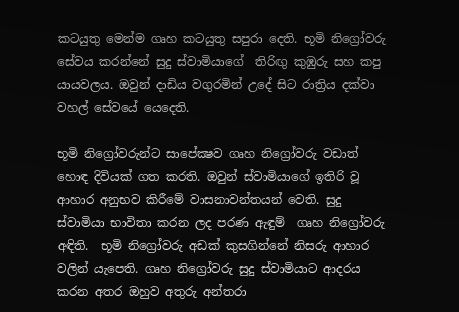කටයුතු මෙන්ම ගෘහ කටයුතු සපුරා දෙති. භූමි නිග්‍රෝවරු සේවය කරන්නේ සුදු ස්වාමියාගේ  තිරිඟු කුඹුරු සහ කපු යායවලය. ඔවුන් දාඩිය වගුරමින් උදේ සිට රාත්‍රිය දක්වා වහල් සේවයේ යෙදෙති.

භූමි නිග්‍රෝවරුන්ට සාපේක්‍ෂව ගෘහ නිග්‍රෝවරු වඩාත් හොඳ දිවියක් ගත කරති. ඔවුන් ස්වාමියාගේ ඉතිරි වූ ආහාර අනුභව කිරීමේ වාසනාවන්තයන් වෙති. සුදු ස්වාමියා භාවිතා කරන ලද පරණ ඇඳුම්  ගෘහ නිග්‍රෝවරු අඳිති.  භූමි නිග්‍රෝවරු අඩක් කුසගින්නේ නිසරු ආහාර වලින් යැපෙති. ගෘහ නිග්‍රෝවරු සුදු ස්වාමියාට ආදරය කරන අතර ඔහුව අතුරු අන්තරා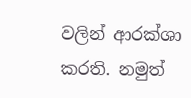වලින් ආරක්ශා කරති. නමුත්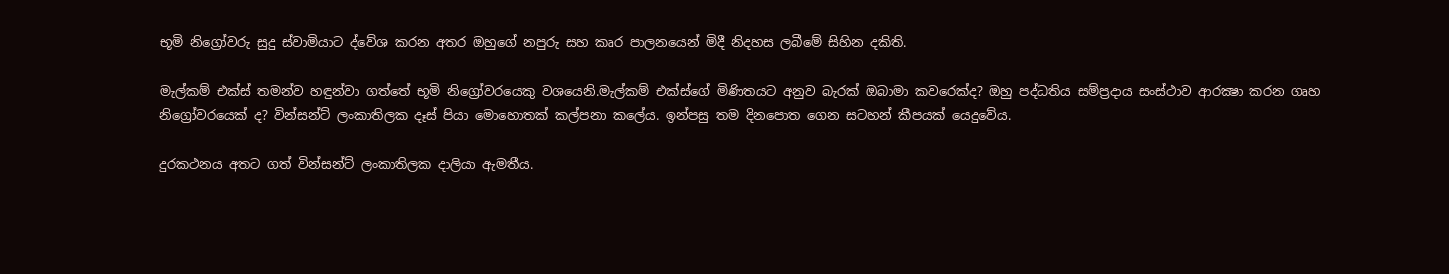භූමි නිග්‍රෝවරු සුදු ස්වාමියාට ද්වේශ කරන අතර ඔහුගේ නපුරු සහ කෘර පාලනයෙන් මිදී නිදහස ලබීමේ සිහින දකිති.

මැල්කම් එක්ස් තමන්ව හඳුන්වා ගත්තේ භූමි නිග්‍රෝවරයෙකු වශයෙනි.මැල්කම් එක්ස්ගේ මිණිතයට අනුව බැරක් ඔබාමා කවරෙක්ද? ඔහු පද්ධතිය සම්ප්‍රදාය සංස්ථාව ආරක්‍ෂා කරන ගෘහ නිග්‍රෝවරයෙක් ද? වින්සන්ට් ලංකාතිලක දෑස් පියා මොහොතක් කල්පනා කලේය. ඉන්පසු තම දිනපොත ගෙන සටහන් කීපයක් යෙදුවේය.

දුරකථනය අතට ගත් වින්සන්ට් ලංකාතිලක දාලියා ඇමතීය.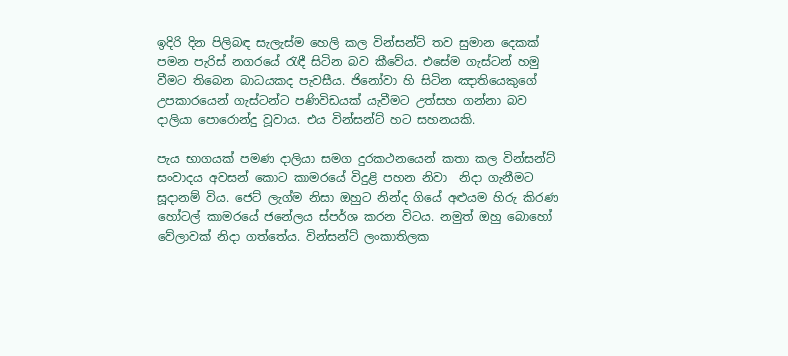ඉදිරි දින පිලිබඳ සැලැස්ම හෙලි කල වින්සන්ට් තව සුමාන දෙකක් පමන පැරිස් නගරයේ රැඳී සිටින බව කීවේය. එසේම ගැස්ටන් හමු වීමට තිබෙන බාධයකද පැවසීය. ජිනෝවා හි සිටින ඤාතියෙකුගේ උපකාරයෙන් ගැස්ටන්ට පණිවිඩයක් යැවීමට උත්සහ ගන්නා බව දාලියා පොරොන්දු වූවාය. එය වින්සන්ට් හට සහනයකි.

පැය භාගයක් පමණ දාලියා සමග දුරකථනයෙන් කතා කල වින්සන්ට් සංවාදය අවසන් කොට කාමරයේ විදුළි පහන නිවා  නිදා ගැනීමට සූදානම් විය. ජෙට් ලැග්ම නිසා ඔහුට නින්ද ගියේ අළුයම හිරු කිරණ හෝටල් කාමරයේ ජනේලය ස්පර්ශ කරන විටය. නමුත් ඔහු බොහෝ වේලාවක් නිදා ගත්තේය. වින්සන්ට් ලංකාතිලක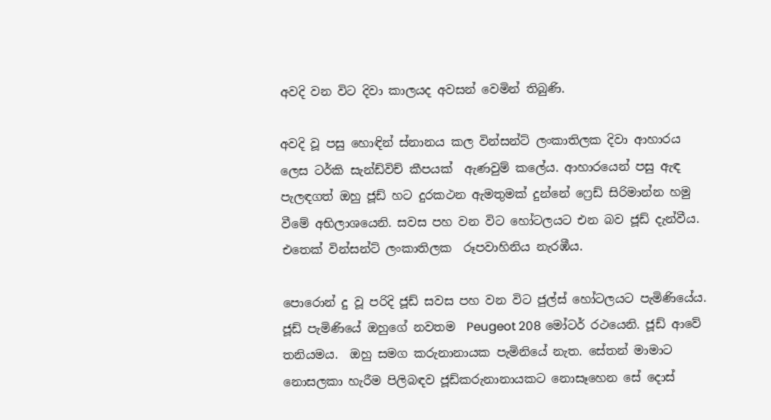අවදි වන විට දිවා කාලයද අවසන් වෙමින් තිබුණි.

අවදි වූ පසු හොඳින් ස්නානය කල වින්සන්ට් ලංකාතිලක දිවා ආහාරය ලෙස ටර්කි සැන්ඩ්විච් කීපයක්  ඇණවුම් කලේය. ආහාරයෙන් පසු ඇඳ පැලඳගත් ඔහු ජූඩ් හට දුරකථන ඇමතුමක් දුන්නේ ෆ්‍රෙඩ් සිරිමාන්න හමු වීමේ අභිලාශයෙනි. සවස පහ වන විට හෝටලයට එන බව ජූඩ් දැන්වීය. එතෙක් වින්සන්ට් ලංකාතිලක  රූපවාහිනිය නැරඹීය.

පොරොන් දු වූ පරිදි ජූඩ් සවස පහ වන විට ජුල්ස් හෝටලයට පැමිණියේය. ජූඩ් පැමිණියේ ඔහුගේ නවතම  Peugeot 208 මෝටර් රථයෙනි. ජූඩ් ආවේ තනියමය.  ඔහු සමග කරුනානායක පැමිනියේ නැත. සේතන් මාමාට නොසලකා හැරීම පිලිබඳව ජූඩ්කරුනානායකට නොසෑහෙන සේ දොස්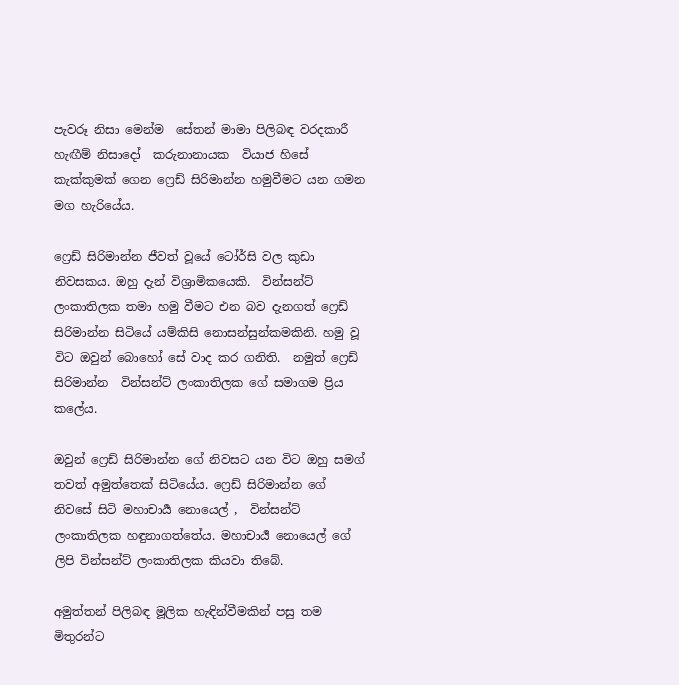පැවරූ නිසා මෙන්ම  සේතන් මාමා පිලිබඳ වරදකාරී හැඟීම් නිසාදෝ  කරුනානායක  වියාජ හිසේ කැක්කුමක් ගෙන ෆ්‍රෙඩ් සිරිමාන්න හමුවීමට යන ගමන මග හැරියේය.

ෆ්‍රෙඩ් සිරිමාන්න ජීවත් වූයේ ටෝර්සි වල කුඩා නිවසකය. ඔහු දැන් විශ්‍රාමිකයෙකි.  වින්සන්ට් ලංකාතිලක තමා හමු වීමට එන බව දැනගත් ෆ්‍රෙඩ් සිරිමාන්න සිටියේ යම්කිසි නොසන්සුන්කමකිනි. හමු වූ විට ඔවුන් බොහෝ සේ වාද කර ගනිති.  නමුත් ෆ්‍රෙඩ් සිරිමාන්න  වින්සන්ට් ලංකාතිලක ගේ සමාගම ප්‍රිය කලේය.

ඔවුන් ෆ්‍රෙඩ් සිරිමාන්න ගේ නිවසට යන විට ඔහු සමග් තවත් අමුත්තෙක් සිටියේය. ෆ්‍රෙඩ් සිරිමාන්න ගේ නිවසේ සිටි මහාචාර්‍ය නොයෙල් ,  වින්සන්ට් ලංකාතිලක හඳුනාගත්තේය. මහාචාර්‍ය‍ නොයෙල් ගේ ලිපි වින්සන්ට් ලංකාතිලක කියවා තිබේ.

අමුත්තන් පිලිබඳ මූලික හැඳින්වීමකින් පසු තම මිතුරන්ට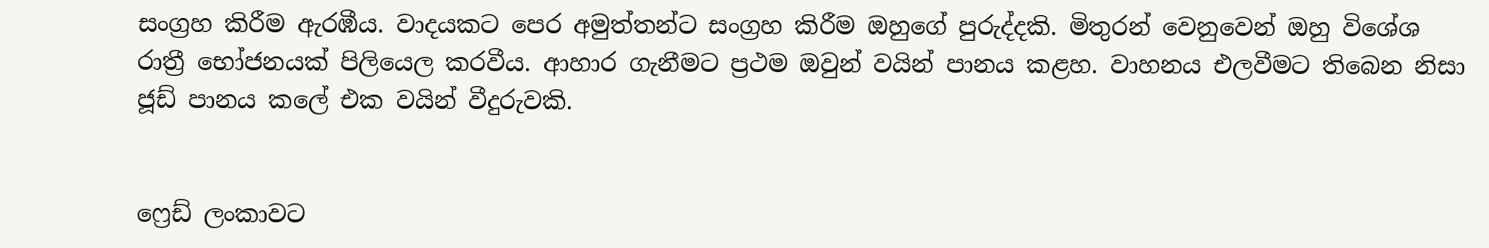සංග්‍රහ කිරීම ඇරඹීය. වාදයකට පෙර අමුත්තන්ට සංග්‍රහ කිරීම ඔහුගේ පුරුද්දකි. මිතුරන් වෙනුවෙන් ඔහු විශේශ රාත්‍රී භෝජනයක් පිලියෙල කරවීය. ආහාර ගැනීමට ප්‍රථම ඔවුන් වයින් පානය කළහ. වාහනය එලවීමට තිබෙන නිසා ජූඩ් පානය කලේ එක වයින් වීදුරුවකි.


ෆ්‍රෙඩ් ලංකාවට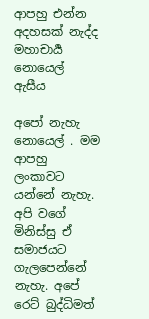ආපහු එන්න අදහසක් නැද්ද  මහාචාර්‍ය නොයෙල්  ඇසීය

අපෝ නැහැ නොයෙල් . මම ආපහු ලංකාවට යන්නේ නැහැ. අපි වගේ මිනිස්සු ඒ සමාජයට ගැලපෙන්නේ නැහැ. අපේ රෙට් බුද්ධිමත්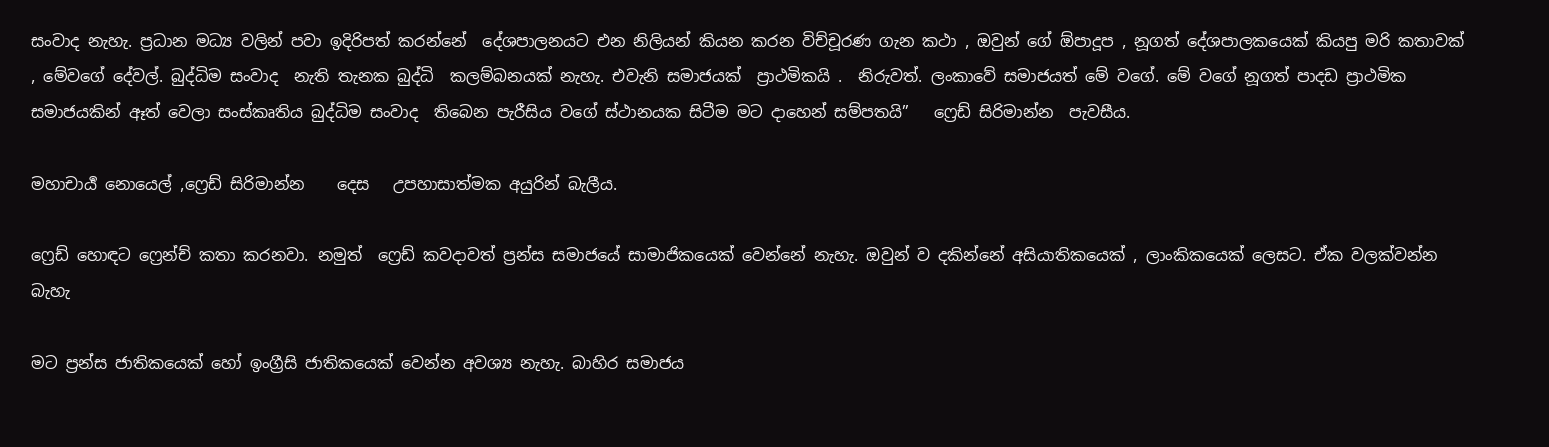සංවාද නැහැ. ප්‍රධාන මධ්‍ය වලින් පවා ඉදිරිපත් කරන්නේ  දේශපාලනයට එන නිලියන් කියන කරන විච්චූරණ ගැන කථා , ඔවුන් ගේ ඕපාදූප , නූගත් දේශපාලකයෙක් කියපු මරි කතාවක් , මේවගේ දේවල්. බුද්ධිම සංවාද  නැති තැනක බුද්ධි  කලම්බනයක් නැහැ. එවැනි සමාජයක්  ප්‍රාථමිකයි .  නිරුවත්. ලංකාවේ සමාජයත් මේ වගේ. මේ වගේ නූගත් පාදඩ ප්‍රාථමික සමාජයකින් ඈත් වෙලා සංස්කෘතිය බුද්ධිම සංවාද  තිබෙන පැරීසිය වගේ ස්ථානයක සිටීම මට දාහෙන් සම්පතයි”   ෆ්‍රෙඩ් සිරිමාන්න  පැවසීය.

මහාචාර්‍ය‍ නොයෙල් ,ෆ්‍රෙඩ් සිරිමාන්න    දෙස   උපහාසාත්මක අයුරින් බැලීය.

ෆ්‍රෙඩ් හොඳට ෆ්‍රෙන්ච් කතා කරනවා. නමුත්  ෆ්‍රෙඩ් කවදාවත් ප්‍රන්ස සමාජයේ සාමාජිකයෙක් වෙන්නේ නැහැ. ඔවුන් ව දකින්නේ අසියාතිකයෙක් , ලාංකිකයෙක් ලෙසට. ඒක වලක්වන්න බැහැ

මට ප්‍රන්ස ජාතිකයෙක් හෝ ඉංග්‍රීසි ජාතිකයෙක් වෙන්න අවශ්‍ය නැහැ. බාහිර සමාජය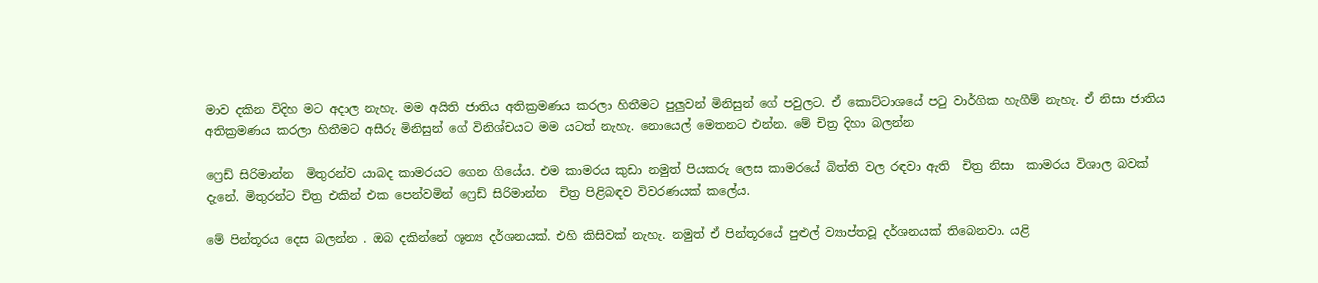මාව දකින විදිහ මට අදාල නැහැ. මම අයිති ජාතිය අතික්‍රමණය කරලා හිතීමට පුලුවන් මිනිසුන් ගේ පවුලට. ඒ කොට්ටාශයේ පටු වාර්ගික හැගීම් නැහැ. ඒ නිසා ජාතිය අතික්‍රමණය කරලා හිතීමට අසීරු මිනිසුන් ගේ විනිශ්චයට මම යටත් නැහැ. නොයෙල් මෙතනට එන්න. මේ චිත්‍ර දිහා බලන්න

ෆ්‍රෙඩ් සිරිමාන්න  මිතුරන්ව යාබද කාමරයට ගෙන ගියේය. එම කාමරය කුඩා නමුත් පියකරු ලෙස කාමරයේ බිත්ති වල රඳවා ඇති  චිත්‍ර නිසා  කාමරය විශාල බවක් දැනේ. මිතුරන්ට චිත්‍ර එකින් එක පෙන්වමින් ෆ්‍රෙඩ් සිරිමාන්න  චිත්‍ර පිළිබඳව විවරණයක් කලේය.

මේ පින්තූරය දෙස බලන්න . ඔබ දකින්නේ ශූන්‍ය දර්ශනයක්. එහි කිසිවක් නැහැ. නමුත් ඒ පින්තූරයේ පුළුල් ව්‍යාප්තවූ දර්ශනයක් තිබෙනවා. යළි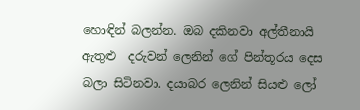හොඳින් බලන්න. ඔබ දකිනවා අල්තීනායි ඇතුළු  දරුවන් ලෙනින් ගේ පින්තූරය දෙස බලා සිටිනවා. දයාබර ලෙනින් සියළු ලෝ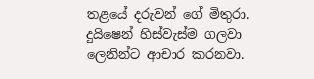තළයේ දරුවන් ගේ මිතුරා. දුයිෂෙන් හිස්වැස්ම ගලවා ලෙනින්ට ආචාර කරනවා.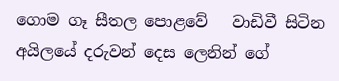ගොම ගෑ සීතල පොළවේ   වාඩිවී සිටින අයිලයේ දරුවන් දෙස ලෙනින් ගේ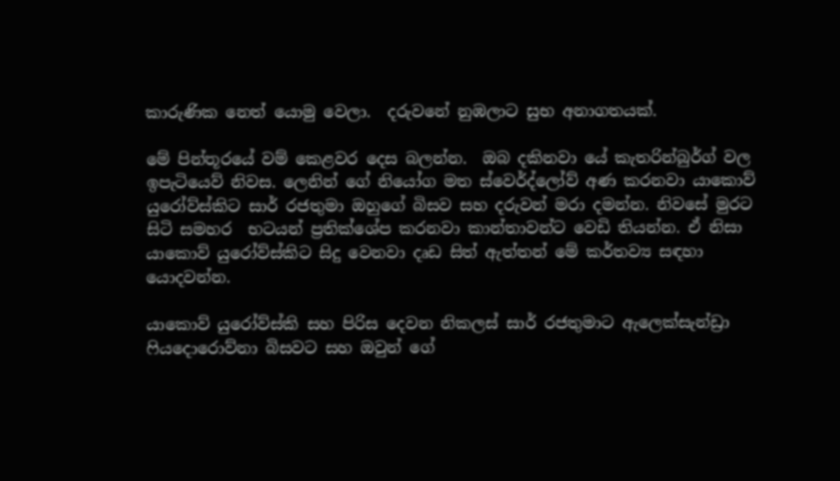කාරුණික නෙත් යොමු වෙලා.  දරුවනේ නුඹලාට සුභ අනාගතයක්.

මේ පින්තූරයේ වම් කෙළවර දෙස බලන්න.  ඔබ දකිනවා යේ කැතරින්බුර්ග් වල ඉපැටියෙව් නිවස. ලෙනින් ගේ නියෝග මත ස්වෙර්ද්ලෝව් අණ කරනවා යාකොව් යුරෝව්ස්කිට සාර් රජතුමා ඔහුගේ බිසව සහ දරුවන් මරා දමන්න. නිවසේ මුරට සිටි සමහර  භටයන් ප්‍රතික්ශේප කරනවා කාන්තාවන්ට වෙඩි තියන්න. ඒ නිසා යාකොව් යුරෝව්ස්කිට සිදු වෙනවා දෘඩ සිත් ඇත්තන් මේ කර්තව්‍ය සඳහා යොදවන්න.

යාකොව් යුරෝව්ස්කි සහ පිරිස දෙවන නිකලස් සාර් රජතුමාට ඇලෙක්සැන්ඩ්‍රා ෆියදොරොව්නා බිසවට සහ ඔවුන් ගේ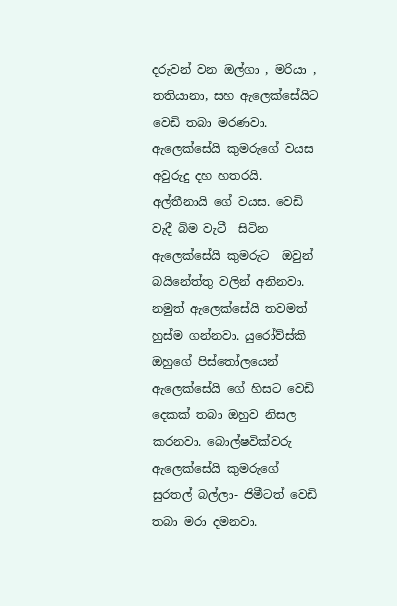දරුවන් වන ඔල්ගා , මරියා , තතියානා, සහ ඇලෙක්සේයිට වෙඩි තබා මරණවා. ඇලෙක්සේයි කුමරුගේ වයස අවුරුදු දහ හතරයි. අල්තීනායි ගේ වයස. වෙඩි වැදී බිම වැටී  සිටින ඇලෙක්සේයි කුමරුට  ඔවුන් බයිනේත්තු වලින් අනිනවා. නමුත් ඇලෙක්සේයි තවමත් හුස්ම ගන්නවා. යුරෝව්ස්කි ඔහුගේ පිස්තෝලයෙන් ඇලෙක්සේයි ගේ හිසට වෙඩි දෙකක් තබා ඔහුව නිසල කරනවා. බොල්‍ෂවික්වරු ඇලෙක්සේයි කුමරුගේ සුරතල් බල්ලා- ජිමීටත් වෙඩි තබා මරා දමනවා.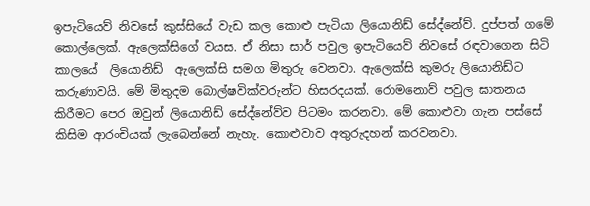ඉපැටියෙව් නිවසේ කුස්සියේ වැඩ කල කොළු පැටියා ලියොනිඩ් සේද්නේව්. දුප්පත් ගමේ කොල්ලෙක්. ඇලෙක්සිගේ වයස. ඒ නිසා සාර් පවුල ඉපැටියෙව් නිවසේ රඳවාගෙන සිටි කාලයේ  ලියොනිඩ්  ඇලෙක්සි සමග මිතුරු වෙනවා. ඇලෙක්සි කුමරු ලියොනිඩ්ට කරුණාවයි. මේ මිතුදම බොල්‍ෂවික්වරුන්ට හිසරදයක්. රොමනොව් පවුල ඝාතනය කිරීමට පෙර ඔවුන් ලියොනිඩ් සේද්නේව්ව පිටමං කරනවා. මේ කොළුවා ගැන පස්සේ කිසිම ආරංචියක් ලැබෙන්නේ නැහැ. කොළුවාව අතුරුදහන් කරවනවා.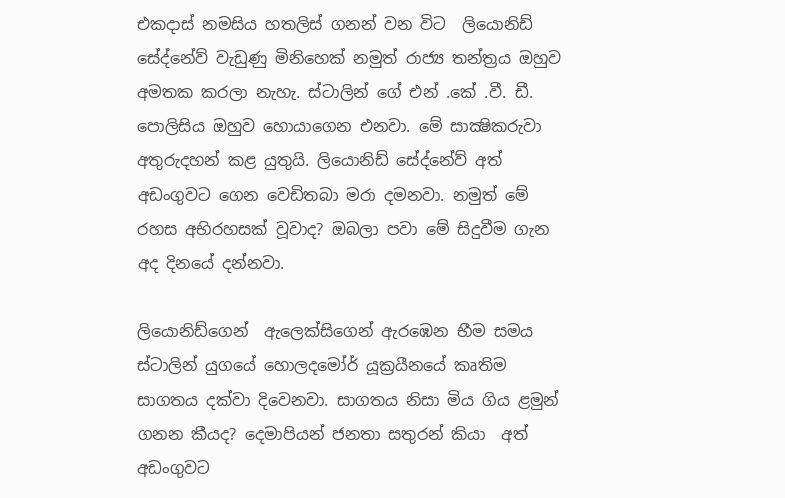එකදාස් නමසිය හතලිස් ගනන් වන විට  ලියොනිඩ් සේද්නේව් වැඩුණු මිනිහෙක් නමුත් රාජ්‍ය තන්ත්‍රය ඔහුව අමතක කරලා නැහැ. ස්ටාලින් ගේ එන් .කේ .වී. ඩී. පොලිසිය ඔහුව හොයාගෙන එනවා. මේ සාක්‍ෂිකරුවා අතුරුදහන් කළ යුතුයි. ලියොනිඩ් සේද්නේව් අත් අඩංගුවට ගෙන වෙඩිතබා මරා දමනවා. නමුත් මේ රහස අභිරහසක් වූවාද? ඔබලා පවා මේ සිදුවීම ගැන අද දිනයේ දන්නවා.

ලියොනිඩ්ගෙන්  ඇලෙක්සිගෙන් ඇරඹෙන භීම සමය ස්ටාලින් යුගයේ හොලදමෝර් යූක්‍රයීනයේ කෘතිම සාගතය දක්වා දිවෙනවා. සාගතය නිසා මිය ගිය ළමුන් ගනන කීයද? දෙමාපියන් ජනතා සතුරන් කියා  අත් අඩංගුවට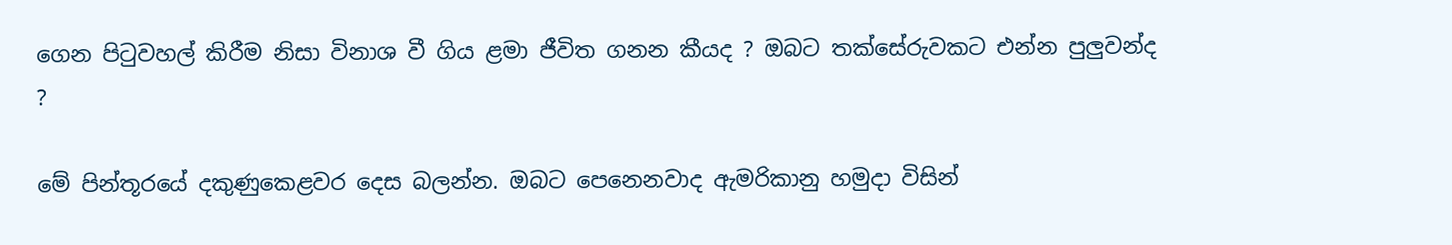ගෙන පිටුවහල් කිරීම නිසා විනාශ වී ගිය ළමා ජීවිත ගනන කීයද ? ඔබට තක්සේරුවකට එන්න පුලුවන්ද ?

මේ පින්තූරයේ දකුණුකෙළවර දෙස බලන්න. ඔබට පෙනෙනවාද ඇමරිකානු හමුදා විසින්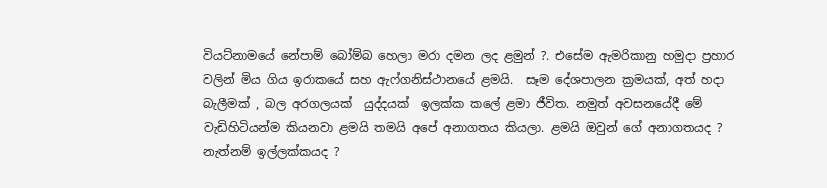වියට්නාමයේ නේපාම් බෝම්බ හෙලා මරා දමන ලද ළමුන් ?. එසේම ඇමරිකානු හමුදා ප්‍රහාර වලින් මිය ගිය ඉරාකයේ සහ ඇෆ්ගනිස්ථානයේ ළමයි.  සෑම දේශපාලන ක්‍රමයක්, අත් හදා බැලීමක් , බල අරගලයක්  යුද්දයක්  ඉලක්ක කලේ ළමා ජීවිත. නමුත් අවසනයේදී මේ වැඩිහිටියන්ම කියනවා ළමයි තමයි අපේ අනාගතය කියලා. ළමයි ඔවුන් ගේ අනාගතයද ? නැත්නම් ඉල්ලක්කයද ?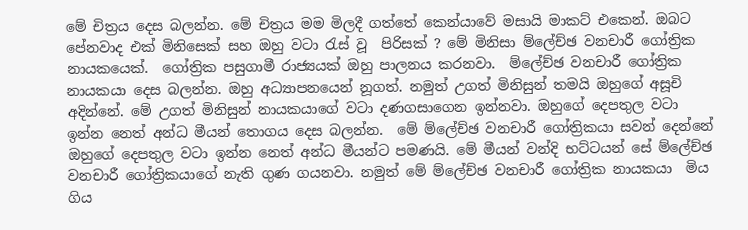මේ චිත්‍රය දෙස බලන්න. මේ චිත්‍රය මම මිලදී ගත්තේ කෙන්යාවේ මසායි මාකට් එකෙන්. ඔබට පේනවාද එක් මිනිසෙක් සහ ඔහු වටා රැස් වූ  පිරිසක් ? මේ මිනිසා ම්ලේච්ඡ වනචාරී ගෝත්‍රික නායකයෙක්.  ගෝත්‍රික පසුගාමී රාජ්‍යයක් ඔහු පාලනය කරනවා.  ම්ලේච්ඡ වනචාරී ගෝත්‍රික නායකයා දෙස බලන්න. ඔහු අධ්‍යාපනයෙන් නූගත්. නමුත් උගත් මිනිසුන් තමයි ඔහුගේ අසූචි අදින්නේ. මේ උගත් මිනිසුන් නායකයාගේ වටා දණගසාගෙන ඉන්නවා. ඔහුගේ දෙපතුල වටා ඉන්න නෙත් අන්ධ මීයන් තොගය දෙස බලන්න.  මේ ම්ලේච්ඡ වනචාරී ගෝත්‍රිකයා සවන් දෙන්නේ ඔහුගේ දෙපතුල වටා ඉන්න නෙත් අන්ධ මීයන්ට පමණයි. මේ මීයන් වන්දි භට්ටයන් සේ ම්ලේච්ඡ වනචාරී ගෝත්‍රිකයාගේ නැති ගුණ ගයනවා. නමුත් මේ ම්ලේච්ඡ වනචාරී ගෝත්‍රික නායකයා  මිය ගිය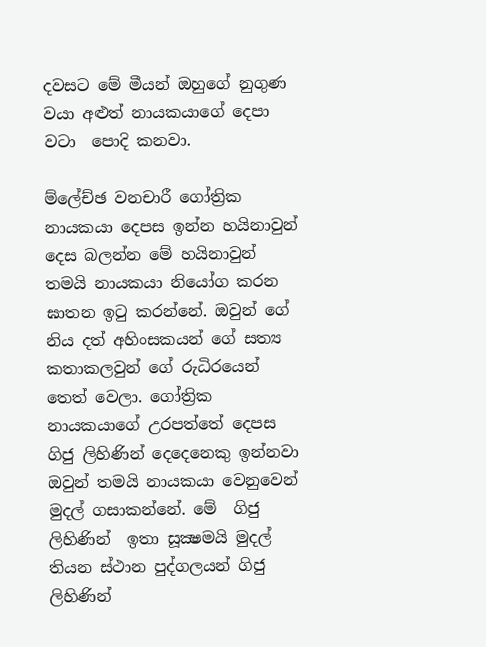දවසට මේ මීයන් ඔහුගේ නුගුණ වයා අළුත් නායකයාගේ දෙපා වටා  පොදි කනවා.

ම්ලේච්ඡ වනචාරී ගෝත්‍රික නායකයා දෙපස ඉන්න හයිනාවුන් දෙස බලන්න මේ හයිනාවුන් තමයි නායකයා නියෝග කරන ඝාතන ඉටු කරන්නේ. ඔවුන් ගේ නිය දත් අහිංසකයන් ගේ සත්‍ය කතාකලවුන් ගේ රුධිරයෙන් තෙත් වෙලා. ගෝත්‍රික නායකයාගේ උරපත්තේ දෙපස ගිජු ලිහිණින් දෙදෙනෙකු ඉන්නවා ඔවුන් තමයි නායකයා වෙනුවෙන් මුදල් ගසාකන්නේ. මේ  ගිජු ලිහිණින්  ඉතා සූක්‍ෂමයි මුදල් තියන ස්ථාන පුද්ගලයන් ගිජු ලිහිණින්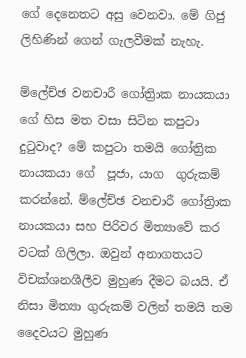ගේ දෙනෙතට අසු වෙනවා. මේ ගිජු ලිහිණින් ගෙන් ගැලවීමක් නැහැ.

ම්ලේච්ඡ වනචාරී ගෝත්‍රිාක නායකයා ගේ හිස මත වසා සිටින කපුටා දුටුවාද? මේ කපුටා තමයි ගෝත්‍රික නායකයා ගේ  පූජා, යාග  ගුරුකම් කරන්නේ. ම්ලේච්ඡ වනචාරී ගෝත්‍රිාක නායකයා සහ පිරිවර මිත්‍යාවේ කර වටක් ගිලිලා. ඔවුන් අනාගතයට විචක්ශනශීලීව මුහුණ දීමට බයයි. ඒ නිසා මිත්‍යා ගුරුකම් වලින් තමයි තම දෛවයට මුහුණ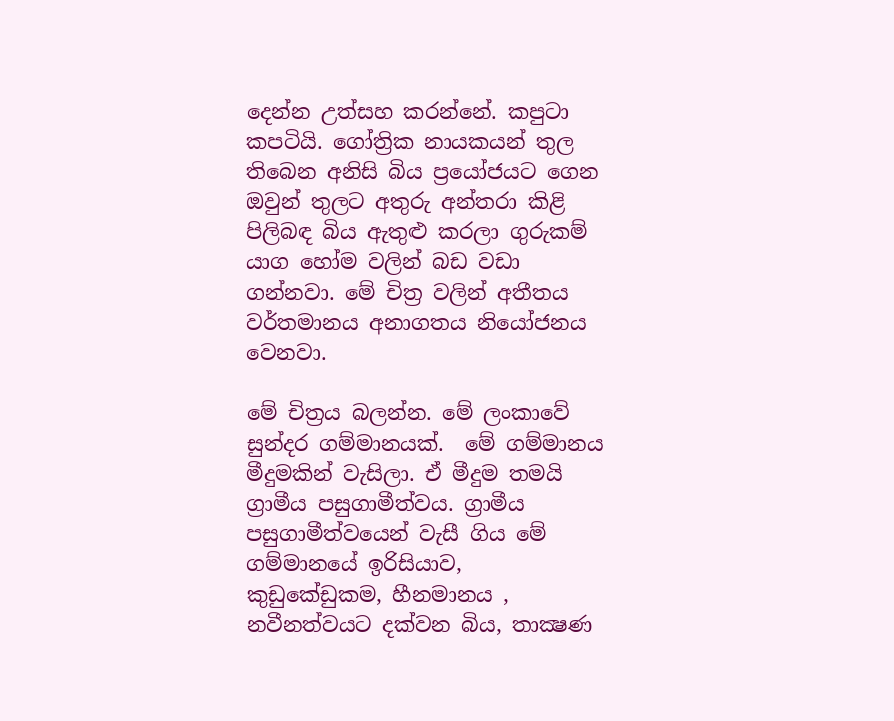දෙන්න උත්සහ කරන්නේ. කපුටා කපටියි. ගෝත්‍රික නායකයන් තුල තිබෙන අනිසි බිය ප්‍රයෝජයට ගෙන ඔවුන් තුලට අතුරු අන්තරා කිළි පිලිබඳ බිය ඇතුළු කරලා ගුරුකම් යාග හෝම වලින් බඩ වඩා ගන්නවා. මේ චිත්‍ර වලින් අතීතය වර්තමානය අනාගතය නියෝජනය වෙනවා.

මේ චිත්‍රය බලන්න. මේ ලංකාවේ සුන්දර ගම්මානයක්.  මේ ගම්මානය මීදුමකින් වැසිලා. ඒ මීදුම තමයි ග්‍රාමීය පසුගාමීත්වය. ග්‍රාමීය පසුගාමීත්වයෙන් වැසී ගිය මේ ගම්මානයේ ඉරිසියාව, කුඩුකේඩුකම, හීනමානය , නවීනත්වයට දක්වන බිය, තාක්‍ෂණ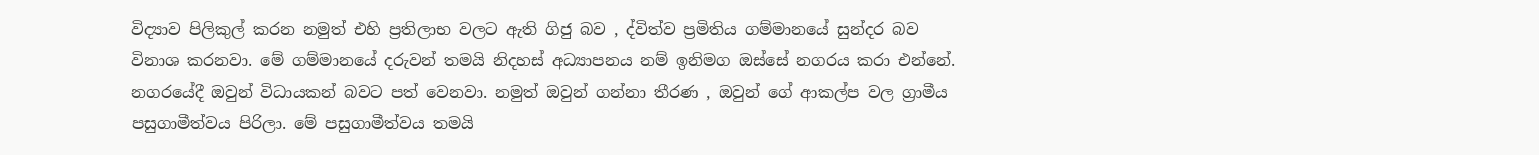විද්‍යාව පිලිකුල් කරන නමුත් එහි ප්‍රතිලාභ වලට ඇති ගිජු බව , ද්විත්ව ප්‍රමිතිය ගම්මානයේ සුන්දර බව විනාශ කරනවා. මේ ගම්මානයේ දරුවන් තමයි නිදහස් අධ්‍යාපනය නම් ඉනිමග ඔස්සේ නගරය කරා එන්නේ. නගරයේදී ඔවුන් විධායකන් බවට පත් වෙනවා. නමුත් ඔවුන් ගන්නා තීරණ , ඔවුන් ගේ ආකල්ප වල ග්‍රාමීය පසුගාමීත්වය පිරිලා. මේ පසුගාමීත්වය තමයි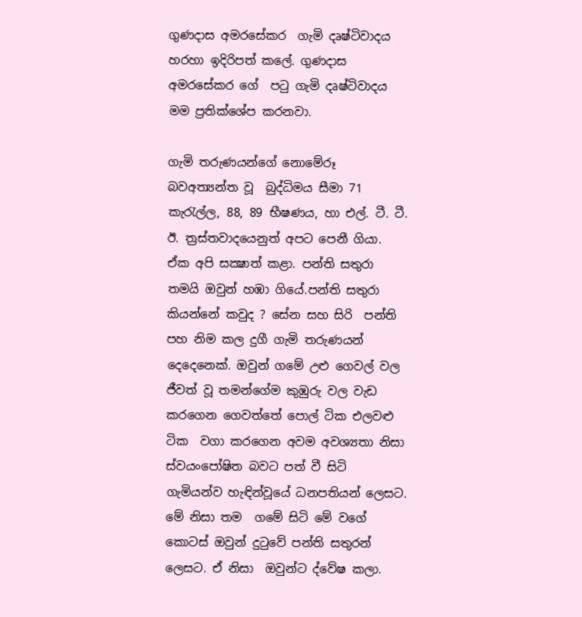ගුණදාස අමරසේකර  ගැමි දෘෂ්ටිවාදය හරහා ඉදිරිපත් කලේ. ගුණදාස අමරසේකර ගේ  පටු ගැමි දෘෂ්ටිවාදය මම ප්‍රතික්ශේප කරනවා.

ගැමි තරුණයන්ගේ නොමේරූ බවඅත්‍යන්ත වූ  බුද්ධිමය සීමා 71 කැරැල්ල, 88, 89 භීෂණය, හා එල්. ටී. ටී. ඊ. ත්‍රස්තවාදයෙනුත් අපට පෙනී ගියා. ඒක අපි සක්‍ෂාත් කළා. පන්ති සතුරා තමයි ඔවුන් හඹා ගියේ.පන්ති සතුරා කියන්නේ කවුද ? සේන සහ සිරි  පන්ති පහ නිම කල දුගී ගැමි තරුණයන් දෙදෙනෙක්. ඔවුන් ගමේ උළු ගෙවල් වල ජීවත් වූ තමන්ගේම කුඹුරු වල වැඩ කරගෙන ගෙවත්තේ පොල් ටික එලවළු ටික  වගා කරගෙන අවම අවශ්‍යතා නිසා ස්වයංපෝෂිත බවට පත් වී සිටි ගැමියන්ව හැඳින්වූයේ ධනපතියන් ලෙසට. මේ නිසා තම  ගමේ සිටි මේ වගේ කොටස් ඔවුන් දුටුවේ පන්ති සතුරන් ලෙසට. ඒ නිසා  ඔවුන්ට ද්වේෂ කලා.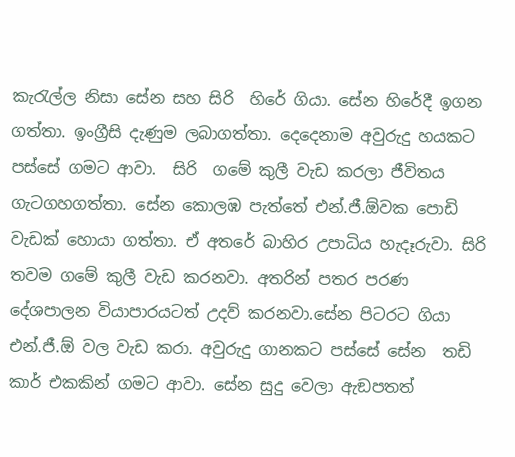කැරැල්ල නිසා සේන සහ සිරි  හිරේ ගියා. සේන හිරේදී ඉගන ගත්තා. ඉංග්‍රීසි දැණුම ලබාගත්තා. දෙදෙනාම අවුරුදු හයකට පස්සේ ගමට ආවා.  සිරි  ගමේ කුලී වැඩ කරලා ජීවිතය ගැටගහගත්තා. සේන කොලඹ පැත්තේ එන්.ජී.ඕවක පොඩි වැඩක් හොයා ගත්තා. ඒ අතරේ බාහිර උපාධිය හැදෑරුවා. සිරි  තවම ගමේ කුලී වැඩ කරනවා. අතරින් පතර පරණ දේශපාලන වියාපාරයටත් උදව් කරනවා.සේන පිටරට ගියා එන්.ජී.ඕ වල වැඩ කරා. අවුරුදු ගානකට පස්සේ සේන  තඩි කාර් එකකින් ගමට ආවා. සේන සුදු වෙලා ඇඞපතත්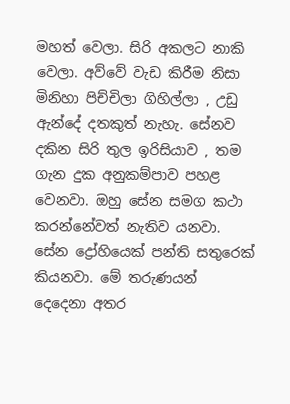මහත් වෙලා. සිරි අකලට නාකි වෙලා. අව්වේ වැඩ කිරීම නිසා මිනිහා පිච්චිලා ගිහිල්ලා , උඩු ඇන්දේ දතකුත් නැහැ. සේනව දකින සිරි තුල ඉරිසියාව , තම ගැන දුක අනුකම්පාව පහළ වෙනවා. ඔහු සේන සමග කථා කරන්නේවත් නැතිව යනවා. සේන ද්‍රෝහියෙක් පන්ති සතුරෙක් කියනවා. මේ තරුණයන් දෙදෙනා අතර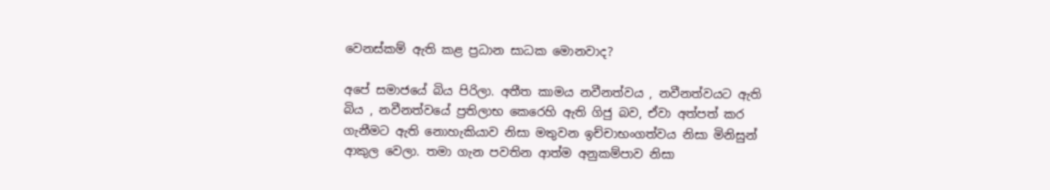වෙනස්කම් ඇති කළ ප්‍රධාන සාධක මොනවාද?

අපේ සමාජයේ බිය පිරිලා. අතීත කාමය නවීනත්වය , නවීනත්වයට ඇති බිය , නවීනත්වයේ ප්‍රතිලාභ කෙරෙහි ඇති ගිජු බව, ඒවා අත්පත් කර ගැනීමට ඇති නොහැකියාව නිසා මතුවන ඉච්චාභංගත්වය නිසා මිනිසුන් ආකුල වෙලා. තමා ගැන පවතින ආත්ම අනුකම්පාව නිසා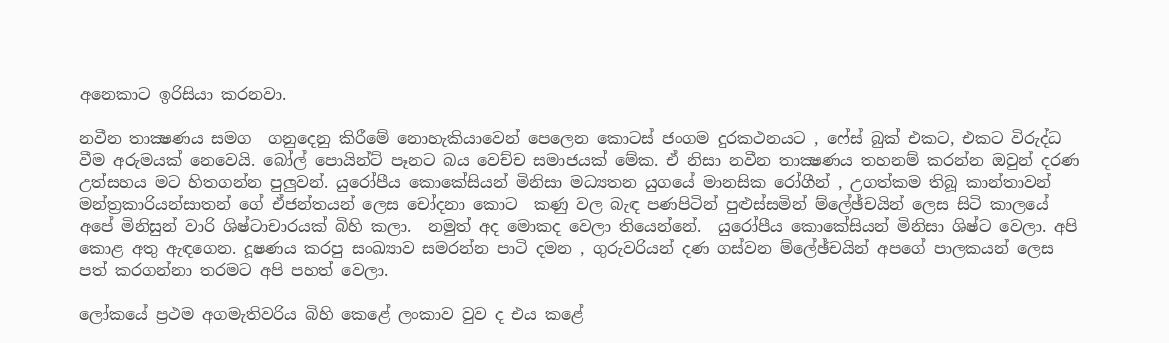අනෙකාට ඉරිසියා කරනවා.

නවීන තාක්‍ෂණය සමග  ගනුදෙනු කිරීමේ නොහැකියාවෙන් පෙලෙන කොටස් ජංගම දුරකථනයට , ෆේස් බුක් එකට, එකට විරුද්ධ වීම අරුමයක් නෙවෙයි. බෝල් පොයින්ට් පෑනට බය වෙච්ච සමාජයක් මේක. ඒ නිසා නවීන තාක්‍ෂණය තහනම් කරන්න ඔවුන් දරණ උත්සහය මට හිතගන්න පුලුවන්. යුරෝපීය කොකේසියන් මිනිසා මධ්‍යතන යුගයේ මානසික රෝගීන් , උගත්කම තිබූ කාන්තාවන්  මන්ත්‍රකාරියන්සාතන් ගේ ඒජන්තයන් ලෙස චෝදනා කොට  කණු වල බැඳ පණපිටින් පුළුස්සමින් ම්ලේඡ්චයින් ලෙස සිටි කාලයේ  අපේ මිනිසුන් වාරි ශිෂ්ටාචාරයක් බිහි කලා.  නමුත් අද මොකද වෙලා තියෙන්නේ.  යුරෝපීය කොකේසියන් මිනිසා ශිෂ්ට වෙලා. අපි කොළ අතු ඇඳගෙන. දූෂණය කරපු සංඛ්‍යාව සමරන්න පාටි දමන , ගුරුවරියන් දණ ගස්වන ම්ලේඡ්චයින් අපගේ පාලකයන් ලෙස පත් කරගන්නා තරමට අපි පහත් වෙලා.

ලෝකයේ ප්‍රථම අගමැතිවරිය බිහි කෙළේ ලංකාව වුව ද එය කළේ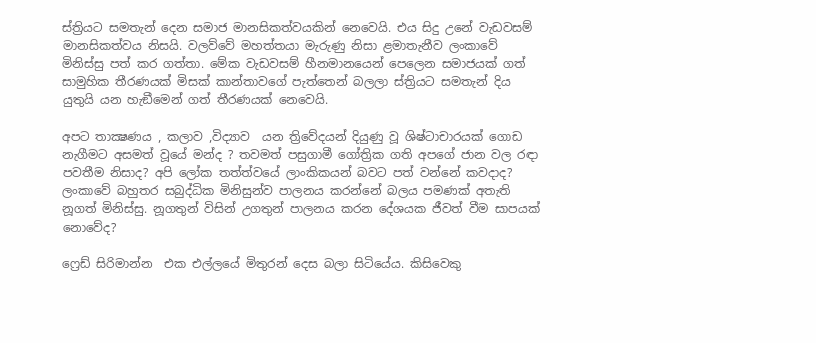ස්ත්‍රියට සමතැන් දෙන සමාජ මානසිකත්වයකින් නෙවෙයි. එය සිදු උනේ වැඩවසම් මානසිකත්වය නිසයි. වලව්වේ මහත්තයා මැරුණු නිසා ළමාතැනීව ලංකාවේ මිනිස්සු පත් කර ගත්තා. මේක වැඩවසම් හීනමානයෙන් පෙලෙන සමාජයක් ගත් සාමුහික තීරණයක් මිසක් කාන්තාවගේ පැත්තෙන් බලලා ස්ත්‍රියට සමතැන් දිය යුතුයි යන හැඞීමෙන් ගත් තීරණයක් නෙවෙයි.

අපට තාක්‍ෂණය , කලාව ,විද්‍යාව  යන ත්‍රිවේදයන් දියුණු වූ ශිෂ්ටාචාරයක් ගොඩ නැගීමට අසමත් වූයේ මන්ද ? තවමත් පසුගාමී ගෝත්‍රික ගති අපගේ ජාන වල රඳා පවතීම නිසාද? අපි ලෝක තත්ත්වයේ ලාංකිකයන් බවට පත් වන්නේ කවදාද?  ලංකාවේ බහුතර සබුද්ධික මිනිසුන්ව පාලනය කරන්නේ බලය පමණක් අතැති නූගත් මිනිස්සු. නූගතුන් විසින් උගතුන් පාලනය කරන දේශයක ජීවත් වීම සාපයක් නොවේද?

ෆ්‍රෙඩ් සිරිමාන්න  එක එල්ලයේ මිතුරන් දෙස බලා සිටියේය. කිසිවෙකු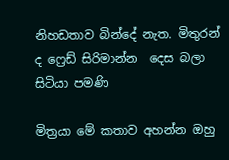නිහඩතාව බින්දේ නැත. මිතුරන් ද ෆ්‍රෙඩ් සිරිමාන්න  දෙස බලා සිටියා පමණි

මිත්‍රයා මේ කතාව අහන්න ඔහු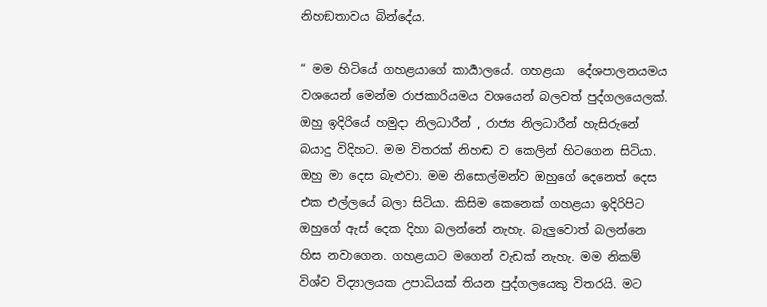නිහඞතාවය බින්දේය.

“ මම හිටියේ ගහළයාගේ කාර්‍යාලයේ. ගහළයා  දේශපාලනයමය  වශයෙන් මෙන්ම රාජකාරියමය වශයෙන් බලවත් පුද්ගලයෙලක්. ඔහු ඉදිරියේ හමුදා නිලධාරීන් , රාජ්‍ය නිලධාරීන් හැසිරුනේ බයාදු විදිහට. මම විතරක් නිහඬ ව කෙලින් හිටගෙන සිටියා. ඔහු මා දෙස බැළුවා. මම නිසොල්මන්ව ඔහුගේ දෙනෙත් දෙස එක එල්ලයේ බලා සිටියා. කිසිම කෙනෙක් ගහළයා ඉදිරිපිට ඔහුගේ ඇස් දෙක දිහා බලන්නේ නැහැ. බැලුවොත් බලන්නෙ හිස නවාගෙන. ගහළයාට මගෙන් වැඩක් නැහැ. මම නිකම් විශ්ව විද්‍යාලයක උපාධියක් තියන පුද්ගලයෙකු විතරයි. මට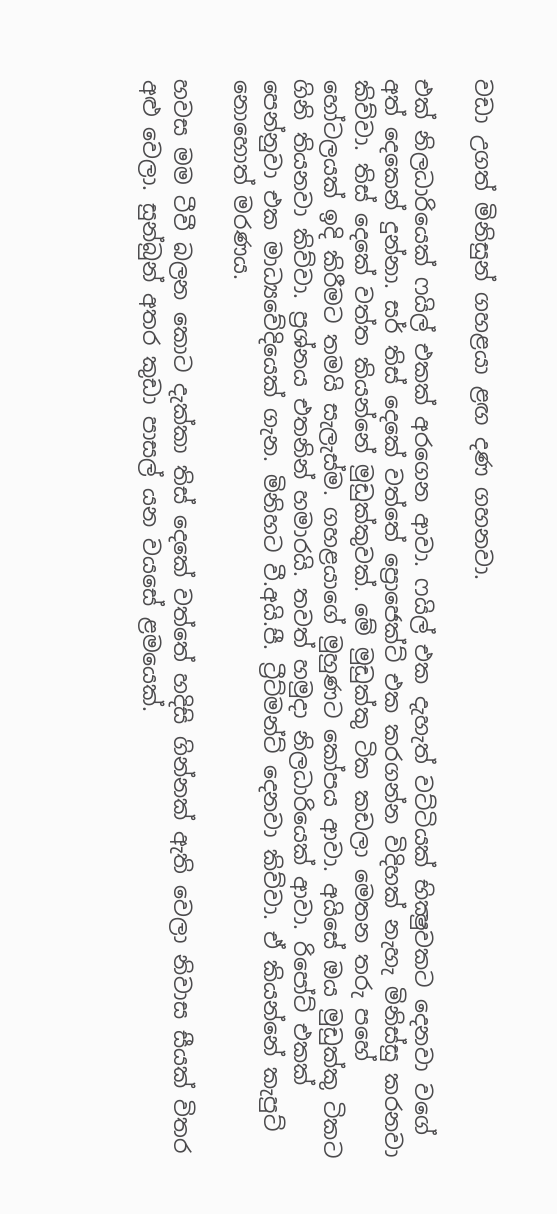වඩා උගත් මිනිසුන් ගහළයා ළඟ දණ ගහනවා.

එක් නිලධාරියෙක් ෆයිල් එකක් අරගෙන ආවා. ෆයිල් එක දැහැත් වට්ටියක් භික්‍ෂුවකට දෙනවා වගේ අත් දෙකෙන් දුන්නා. සර් තිස් දෙකේ වත්තේ ප්‍රොජෙක්ට් එක කරගන්න විදිහක් නැහැ මිනිස්සු කරනවා කිව්වා. තිස් දෙකේ වත්ත කියන්නේ මුඩුක්කුවක්. මේ මුඩුක්කු ටික කඩලා මෙතන තරු පහේ හෝටලයක් ඉදි කිරීමට තමයි සැලැස්ම. ගහළයාගේ මුහුණට කෝපය ආවා. අයිසේ ඔය මුඩුක්කු ටිකට ගිනි තියනවා කිව්වා. ප්‍රශ්නය එතනින් හමාරයි. තවත් හමුදා නිලධාරියෙක් ආවා. රිපෝට් එකක් පෙන්නුවා එක මාධ්‍යවේදියෙක් ගැන. මිනිහට වී.අයි.පී. ට්‍රීට්මන්ට් දෙනවා කිව්වා. ඒ කියන්නේ කැපුට් නොහොත් මරණය.

හවස මම ටීවී බලන කොට දැක්කා තිස් දෙකේ වත්තේ හදිසි ගින්නක් ඇති වෙලා නිවාස සීයක් විතර අළු වෙලා. සුන්බුන් අතර කුඩා පාසල් යන වයසේ ළමයෙක්.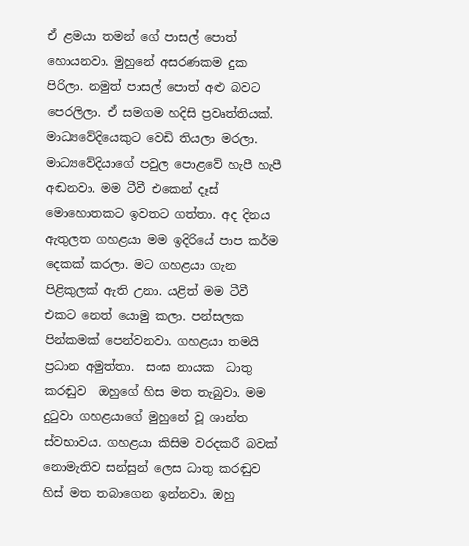ඒ ළමයා තමන් ගේ පාසල් පොත් හොයනවා. මුහුනේ අසරණකම දුක පිරිලා. නමුත් පාසල් පොත් අළු බවට පෙරලිලා. ඒ සමගම හදිසි ප්‍රවෘත්තියක්. මාධ්‍යවේදියෙකුට වෙඩි තියලා මරලා.  මාධ්‍යවේදියාගේ පවුල පොළවේ හැපී හැපී අඬනවා. මම ටීවී එකෙන් දෑස් මොහොතකට ඉවතට ගත්තා. අද දිනය ඇතුලත ගහළයා මම ඉදිරියේ පාප කර්ම දෙකක් කරලා. මට ගහළයා ගැන පිළිකුලක් ඇති උනා. යළිත් මම ටීවී එකට නෙත් යොමු කලා. පන්සලක පින්කමක් පෙන්වනවා. ගහළයා තමයි ප්‍රධාන අමුත්තා.  සංඝ නායක  ධාතු කරඬුව  ඔහුගේ හිස මත තැබුවා. මම දුටුවා ගහළයාගේ මුහුනේ වූ ශාන්ත ස්වභාවය. ගහළයා කිසිම වරදකරී බවක් නොමැතිව සන්සුන් ලෙස ධාතු කරඬුව හිස් මත තබාගෙන ඉන්නවා. ඔහු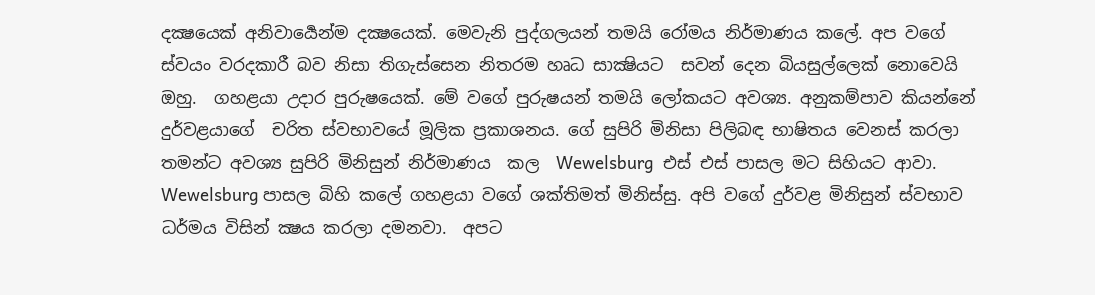දක්‍ෂයෙක් අනිවාර්‍යෙන්ම දක්‍ෂයෙක්. මෙවැනි පුද්ගලයන් තමයි රෝමය නිර්මාණය කලේ. අප වගේ ස්වයං වරදකාරී බව නිසා තිගැස්සෙන නිතරම හෘධ සාක්‍ෂියට  සවන් දෙන බියසුල්ලෙක් නොවෙයි ඔහු.  ගහළයා උදාර පුරුෂයෙක්. මේ වගේ පුරුෂයන් තමයි ලෝකයට අවශ්‍ය. අනුකම්පාව කියන්නේ දුර්වළයාගේ  චරිත ස්වභාවයේ මූලික ප්‍රකාශනය. ගේ සුපිරි මිනිසා පිලිබඳ භාෂිතය වෙනස් කරලා තමන්ට අවශ්‍ය සුපිරි මිනිසුන් නිර්මාණය  කල  Wewelsburg  එස් එස් පාසල මට සිහියට ආවා.  Wewelsburg පාසල බිහි කලේ ගහළයා වගේ ශක්තිමත් මිනිස්සු. අපි වගේ දුර්වළ මිනිසුන් ස්වභාව ධර්මය විසින් ක්‍ෂය කරලා දමනවා.  අපට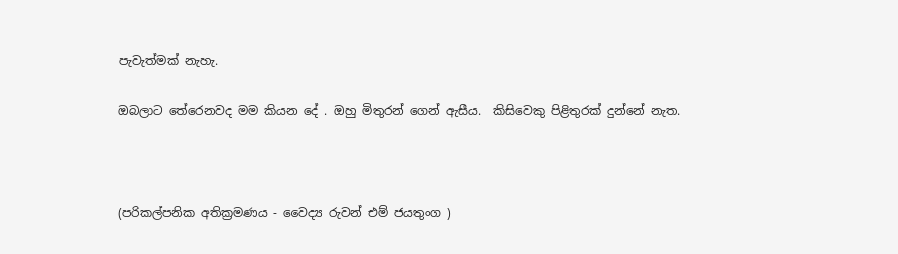පැවැත්මක් නැහැ.

ඔබලාට තේරෙනවද මම කියන දේ . ඔහු මිතුරන් ගෙන් ඇසීය.  කිසිවෙකු පිළිතුරක් දුන්නේ නැත.



(පරිකල්පනික අතික්‍රමණය - වෛද්‍ය රුවන් එම් ජයතුංග )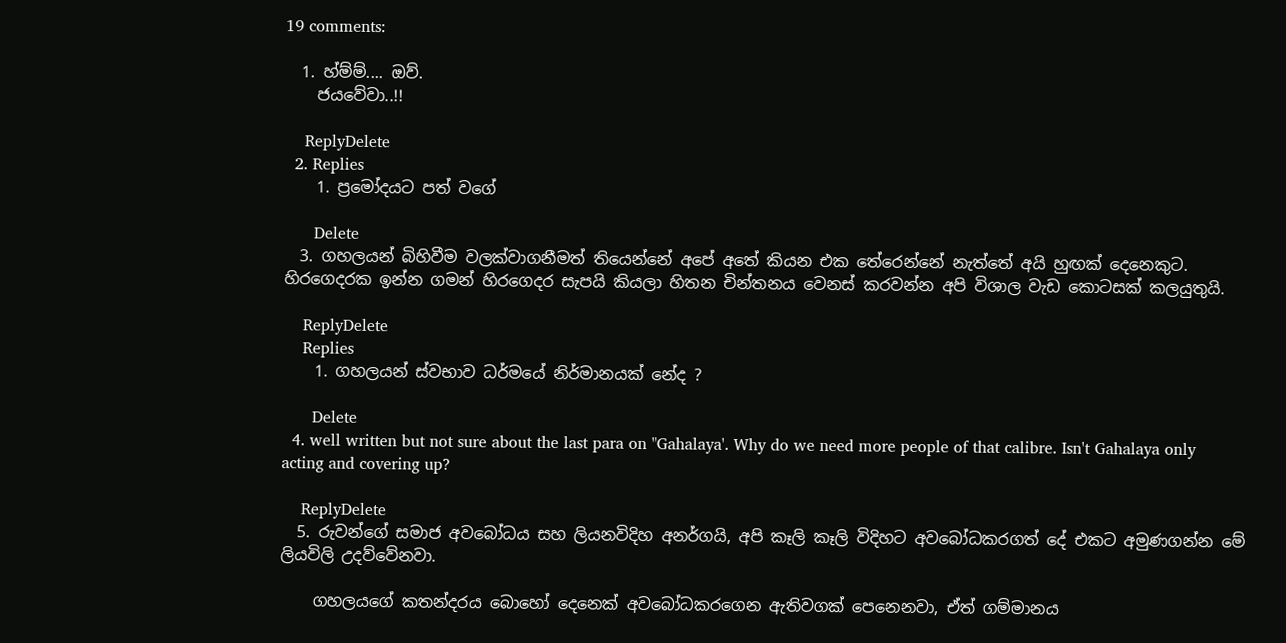19 comments:

  1. හ්ම්ම්.... ඔව්.
    ජයවේවා..!!

    ReplyDelete
  2. Replies
    1. ප්‍රමෝදයට පත් වගේ

      Delete
  3. ගහලයන් බිහිවීම වලක්වාගනීමත් තියෙන්නේ අපේ අතේ කියන එක තේරෙන්නේ නැත්තේ අයි හුඟක් දෙනෙකුට. හිරගෙදරක ඉන්න ගමන් හිරගෙදර සැපයි කියලා හිතන චින්තනය වෙනස් කරවන්න අපි විශාල වැඩ කොටසක් කලයුතුයි.

    ReplyDelete
    Replies
    1. ගහලයන් ස්වභාව ධර්මයේ නිර්මානයක් නේද ?

      Delete
  4. well written but not sure about the last para on "Gahalaya'. Why do we need more people of that calibre. Isn't Gahalaya only acting and covering up?

    ReplyDelete
  5. රුවන්ගේ සමාජ අවබෝධය සහ ලියනවිදිහ අනර්ගයි, අපි කෑලි කෑලි විදිහට අවබෝධකරගත් දේ එකට අමුණගන්න මේ ලියවිලි උදව්වේනවා.

    ගහලයගේ කතන්දරය බොහෝ දෙනෙක් අවබෝධකරගෙන ඇතිවගක් පෙනෙනවා, ඒත් ගම්මානය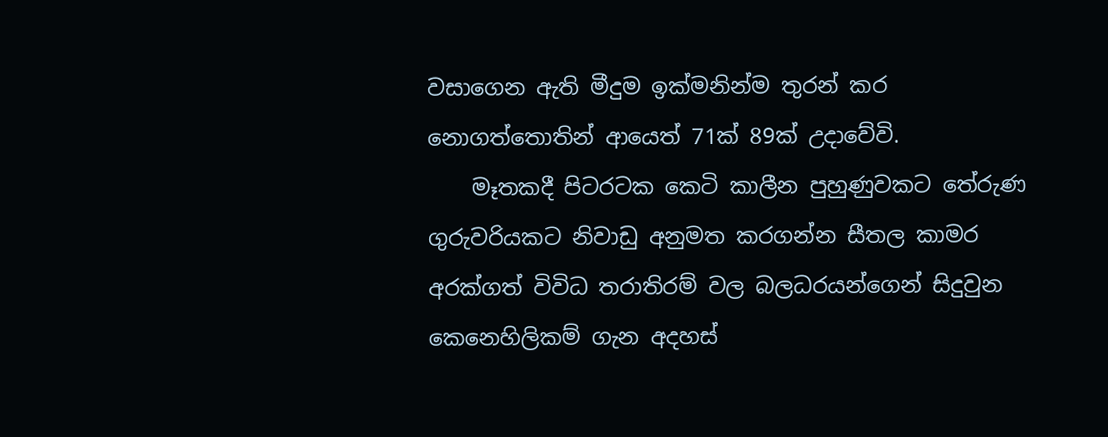වසාගෙන ඇති මීදුම ඉක්මනින්ම තුරන් කර නොගත්තොතින් ආයෙත් 71ක් 89ක් උදාවේවි.
    මෑතකදී පිටරටක කෙටි කාලීන පුහුණුවකට තේරුණ ගුරුවරියකට නිවාඩු අනුමත කරගන්න සීතල කාමර අරක්ගත් විවිධ තරාතිරම් වල බලධරයන්ගෙන් සිදුවුන කෙනෙහිලිකම් ගැන අදහස්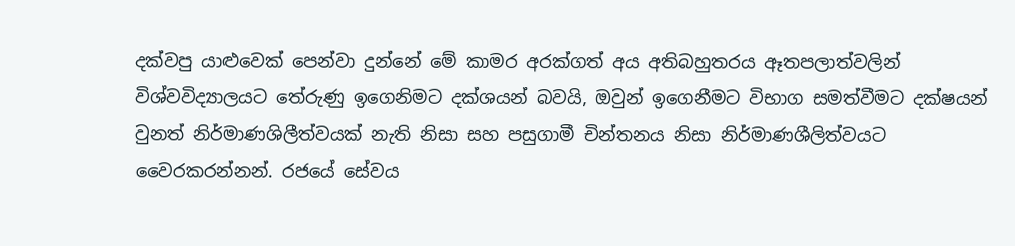දක්වපු යාළුවෙක් පෙන්වා දුන්නේ මේ කාමර අරක්ගත් අය අතිබහුතරය ඈතපලාත්වලින් විශ්වවිද්‍යාලයට තේරුණු ඉගෙනිමට දක්ශයන් බවයි, ඔවුන් ඉගෙනීමට විභාග සමත්වීමට දක්ෂයන් වුනත් නිර්මාණශිලීත්වයක් නැති නිසා සහ පසුගාමී චින්තනය නිසා නිර්මාණශීලිත්වයට වෛරකරන්නන්. රජයේ සේවය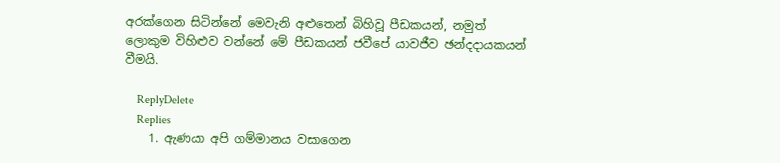අරක්ගෙන සිටින්නේ මෙවැනි අළුතෙන් බිහිවූ පීඩකයන්, නමුත් ලොකුම විහිළුව වන්නේ මේ පීඩකයන් ජවීපේ යාවජීව ඡන්දදායකයන් වීමයි.

    ReplyDelete
    Replies
    1. ඇණයා අපි ගම්මානය වසාගෙන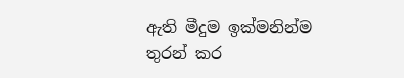ඇති මීදුම ඉක්මනින්ම තුරන් කර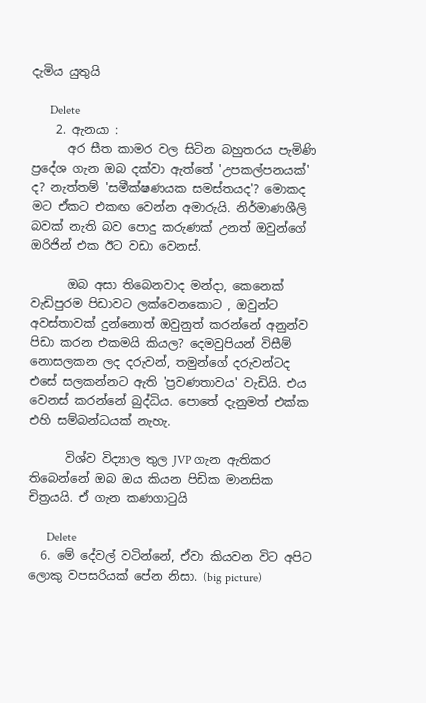දැමිය යුතුයි

      Delete
    2. ඇනයා :
      අර සීත කාමර වල සිටින බහුතරය පැමිණි ප්‍රදේශ ගැන ඔබ දක්වා ඇත්තේ 'උපකල්පනයක්' ද? නැත්තම් 'සමීක්ෂණයක සමස්තයද'? මොකද මට ඒකට එකඟ වෙන්න අමාරුයි. නිර්මාණශීලි බවක් නැති බව පොදු කරුණක් උනත් ඔවුන්ගේ ඔරිජින් එක ඊට වඩා වෙනස්.

      ඔබ අසා තිබෙනවාද මන්දා, කෙනෙක් වැඩිපුරම පිඩාවට ලක්වෙනකොට , ඔවුන්ට අවස්තාවක් දුන්නොත් ඔවුනුත් කරන්නේ අනුන්ව පිඩා කරන එකමයි කියල? දෙමවුපියන් විසීම් නොසලකන ලද දරුවන්, තමුන්ගේ දරුවන්ටද එසේ සලකන්නට ඇති 'ප්‍රවණතාවය' වැඩියි. එය වෙනස් කරන්නේ බුද්ධිය. පොතේ දැනුමත් එක්ක එහි සම්බන්ධයක් නැහැ.

      විශ්ව විද්‍යාල තුල JVP ගැන ඇතිකර තිබෙන්නේ ඔබ ඔය කියන පිඩික මානසික චිත්‍රයයි. ඒ ගැන කණගාටුයි

      Delete
  6. මේ දේවල් වටින්නේ, ඒවා කියවන විට අපිට ලොකු වපසරියක් පේන නිසා. (big picture)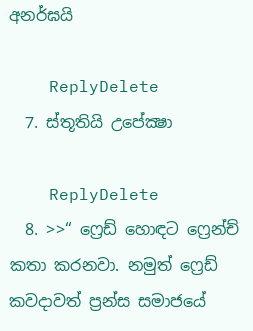අනර්ඝයි

    ReplyDelete
  7. ස්තූතියි උපේක්‍ෂා

    ReplyDelete
  8. >>“ ෆ්‍රෙඩ් හොඳට ෆ්‍රෙන්ච් කතා කරනවා. නමුත් ෆ්‍රෙඩ් කවදාවත් ප්‍රන්ස සමාජයේ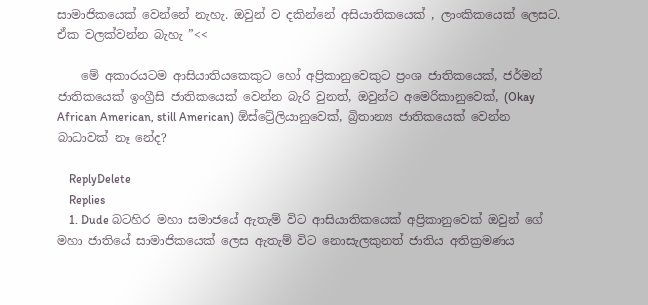සාමාජිකයෙක් වෙන්නේ නැහැ. ඔවුන් ව දකින්නේ අසියාතිකයෙක් , ලාංකිකයෙක් ලෙසට. ඒක වලක්වන්න බැහැ ”<<

    මේ අකාරයටම ආසියාතියකෙකුට හෝ අප්‍රිකානුවෙකුට ප්‍රංශ ජාතිකයෙක්, ජර්මන් ජාතිකයෙක් ඉංග්‍රීසි ජාතිකයෙක් වෙන්න බැරි වුනත්, ඔවුන්ට අමෙරිකානුවෙක්, (Okay African American, still American) ඕස්ට්‍රේලියානුවෙක්, බ්‍රිතාන්‍ය ජාතිකයෙක් වෙන්න බාධාවක් නෑ නේද?

    ReplyDelete
    Replies
    1. Dude බටහිර මහා සමාජයේ ඇතැම් විට ආසියාතිකයෙක් අප්‍රිකානුවෙක් ඔවුන් ගේ මහා ජාතියේ සාමාජිකයෙක් ලෙස ඇතැම් විට නොසැලකුනත් ජාතිය අතික්‍රමණය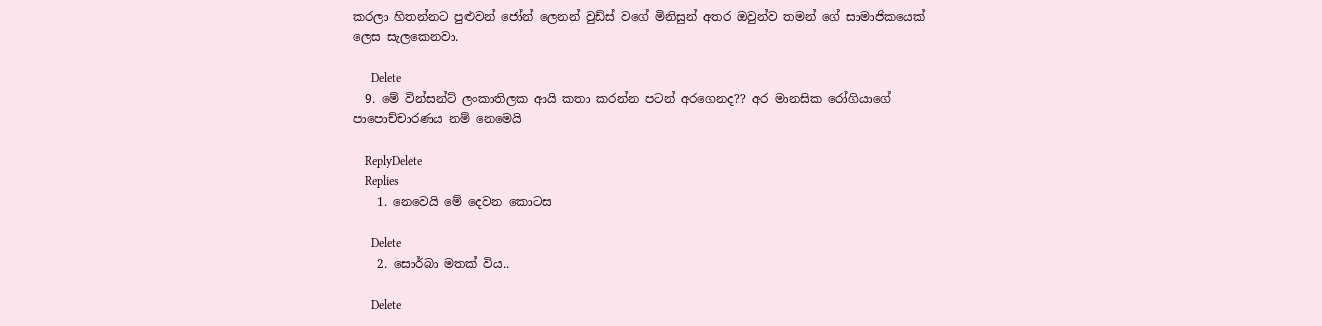කරලා හිතන්නට පුළුවන් ජෝන් ලෙනන් වුඩ්ස් වගේ මිනිසුන් අතර ඔවුන්ව තමන් ගේ සාමාජිකයෙක් ලෙස සැලකෙනවා.

      Delete
  9. මේ වින්සන්ට් ලංකාතිලක ආයි කතා කරන්න පටන් අරගෙනද?? අර මානසික රෝගියාගේ පාපොච්චාරණය නම් නෙමෙයි

    ReplyDelete
    Replies
    1. නෙවෙයි මේ දෙවන කොටස

      Delete
    2. සොර්බා මතක් විය..

      Delete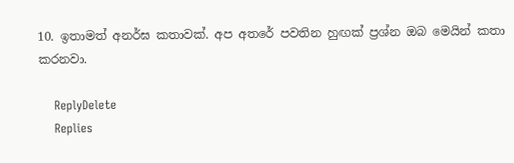10. ඉතාමත් අනර්ඝ කතාවක්. අප අතරේ පවතින හුඟක් ප්‍රශ්න ඔබ මෙයින් කතා කරනවා.

    ReplyDelete
    Replies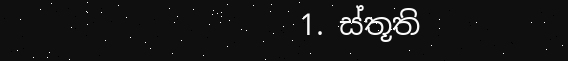1. ස්තූති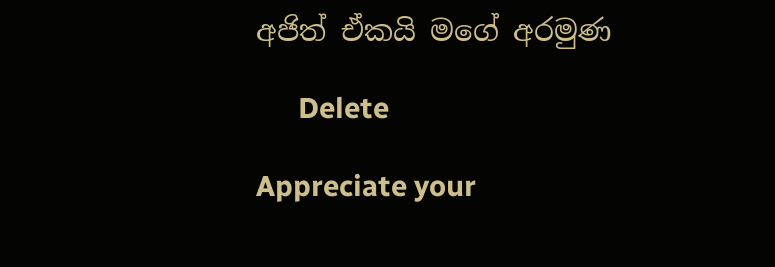අජිත් ඒකයි මගේ අරමුණ

      Delete

Appreciate your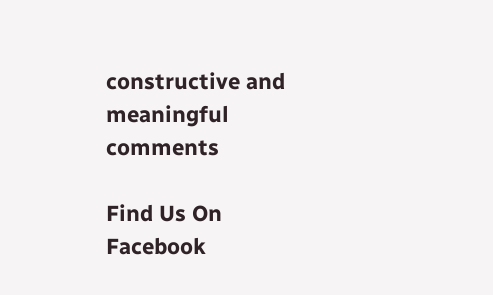constructive and meaningful comments

Find Us On Facebook